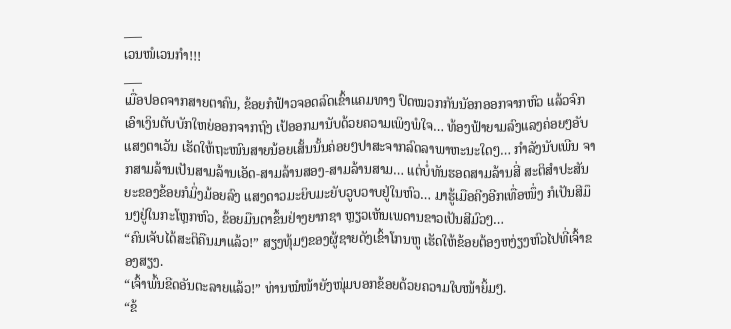___
ເວນໜໍເວນກຳ!!!
___
ເມື່ອປອດຈາກສາຍຕາຄົນ, ຂ້ອຍກໍຟ້າວຈອດລົດເຂົ້າແຄມທາງ ປົດໝວກກັນນັອກອອກຈາກຫົວ ແລ້ວຈົກເອົາເງິນຕັບບັກໃຫຍ່ອອກຈາກຖົງ ເປ້ອອກມານັບດ້ວຍຄວາມເພິງພໍໃຈ… ທ້ອງຟ້າຍາມລົງແລງຄ່ອຍໆອັບແສງຕາເວັນ ເຮັດໃຫ້ຖະໜົນສາຍນ້ອຍເສັ້ນນັ້ນຄ່ອຍໆປາສະຈາກລົດລາພາຫະນະໃດໆ… ກໍາລັງນັບເພີນ ຈາກສາມລ້ານເປັນສາມລ້ານເອັດ-ສາມລ້ານສອງ-ສາມລ້ານສາມ… ແຕ່ບໍ່ທັນຮອດສາມລ້ານສີ່ ສະຕິສໍາປະສັນຍະຂອງຂ້ອຍກໍມິ່ງມ້ອຍລົງ ແສງດາວມະຍິບມະຍັບວູບວາບຢູ່ໃນຫົວ… ມາຮູ້ເມືອຄີງອີກເທື່ອໜຶ່ງ ກໍເປັນສີມຶນໆຢູ່ໃນກະໂຫຼກຫົວ, ຂ້ອຍມືນຕາຂຶ້ນຢ່າງຍາກຊາ ຫຼຽວເຫັນເພດານຂາວເປັນສີມົວໆ…
“ຄົນເຈັບໄດ້ສະຕິຄືນມາແລ້ວ!” ສຽງທຸ້ມໆຂອງຜູ້ຊາຍດັງເຂົ້າໂກນຫູ ເຮັດໃຫ້ຂ້ອຍຕ້ອງຫງ່ຽງຫົວໄປທີ່ເຈົ້າຂອງສຽງ.
“ເຈົ້າພົ້ນຂີດອັນຕະລາຍແລ້ວ!” ທ່ານໝໍໜ້າຍັງໜຸ່ມບອກຂ້ອຍດ້ວຍຄວາມໃບໜ້າຍິ້ມໆ.
“ຂ້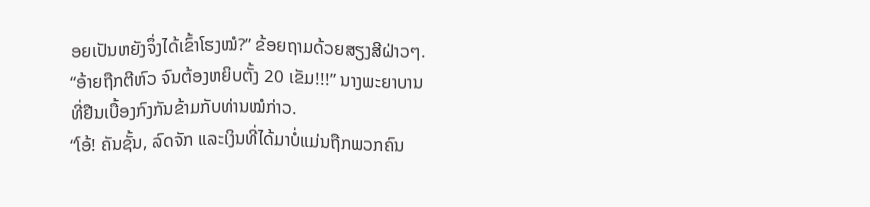ອຍເປັນຫຍັງຈຶ່ງໄດ້ເຂົ້າໂຮງໝໍ?” ຂ້ອຍຖາມດ້ວຍສຽງສີຝ່າວໆ.
“ອ້າຍຖືກຕີຫົວ ຈົນຕ້ອງຫຍິບຕັ້ງ 20 ເຂັມ!!!” ນາງພະຍາບານທີ່ຢືນເບື້ອງກົງກັນຂ້າມກັບທ່ານໝໍກ່າວ.
“ໂອ້! ຄັນຊັ້ນ, ລົດຈັກ ແລະເງິນທີ່ໄດ້ມາບໍ່ແມ່ນຖືກພວກຄົນ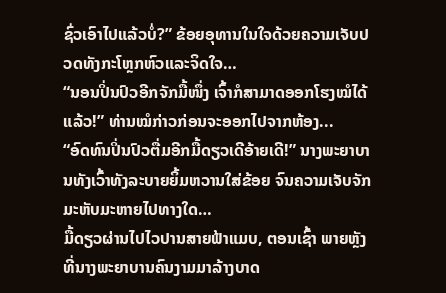ຊົ່ວເອົາໄປແລ້ວບໍ່?” ຂ້ອຍອຸທານໃນໃຈດ້ວຍຄວາມເຈັບປວດທັງກະໂຫຼກຫົວແລະຈິດໃຈ…
“ນອນປິ່ນປົວອີກຈັກມື້ໜຶ່ງ ເຈົ້າກໍສາມາດອອກໂຮງໝໍໄດ້ແລ້ວ!” ທ່ານໝໍກ່າວກ່ອນຈະອອກໄປຈາກຫ້ອງ...
“ອົດທົນປິ່ນປົວຕື່ມອີກມື້ດຽວເດີອ້າຍເດີ!” ນາງພະຍາບານທັງເວົ້າທັງລະບາຍຍິ້ມຫວານໃສ່ຂ້ອຍ ຈົນຄວາມເຈັບຈັກມະຫັບມະຫາຍໄປທາງໃດ…
ມື້ດຽວຜ່ານໄປໄວປານສາຍຟ້າແມບ, ຕອນເຊົ້າ ພາຍຫຼັງທີ່ນາງພະຍາບານຄົນງາມມາລ້າງບາດ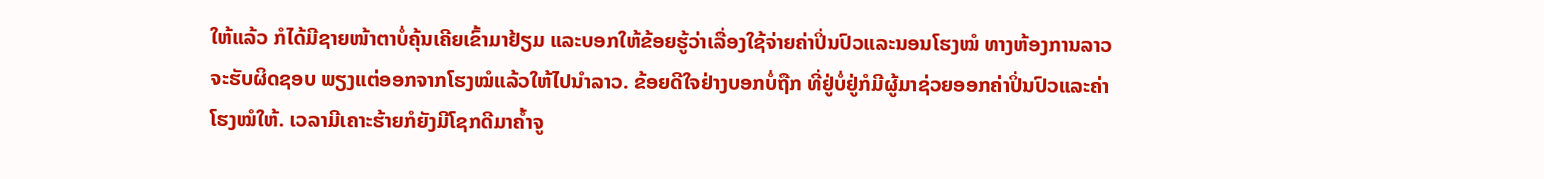ໃຫ້ແລ້ວ ກໍໄດ້ມີຊາຍໜ້າຕາບໍ່ຄຸ້ນເຄີຍເຂົ້າມາຢ້ຽມ ແລະບອກໃຫ້ຂ້ອຍຮູ້ວ່າເລື່ອງໃຊ້ຈ່າຍຄ່າປິ່ນປົວແລະນອນໂຮງໝໍ ທາງຫ້ອງການລາວຈະຮັບຜິດຊອບ ພຽງແຕ່ອອກຈາກໂຮງໝໍແລ້ວໃຫ້ໄປນໍາລາວ. ຂ້ອຍດີໃຈຢ່າງບອກບໍ່ຖືກ ທີ່ຢູ່ບໍ່ຢູ່ກໍມີຜູ້ມາຊ່ວຍອອກຄ່າປິ່ນປົວແລະຄ່າໂຮງໝໍໃຫ້. ເວລາມີເຄາະຮ້າຍກໍຍັງມີໂຊກດີມາຄ້ຳຈູ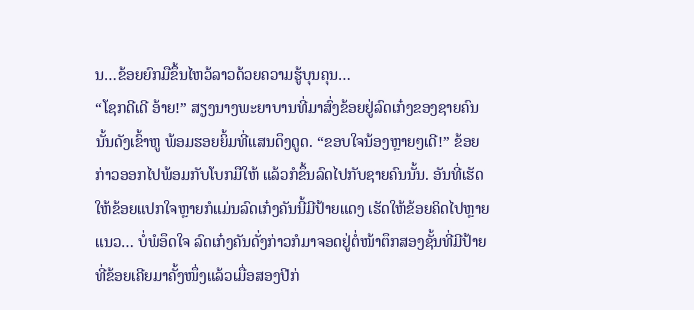ນ…ຂ້ອຍຍົກມືຂຶ້ນໄຫວ້ລາວດ້ວຍຄວາມຮູ້ບຸນຄຸນ…
“ໂຊກດີເດີ ອ້າຍ!” ສຽງນາງພະຍາບານທີ່ມາສົ່ງຂ້ອຍຢູ່ລົດເກ໋ງຂອງຊາຍຄົນນັ້ນດັງເຂົ້າຫູ ພ້ອມຮອຍຍິ້ມທີ່ແສນດຶງດູດ. “ຂອບໃຈນ້ອງຫຼາຍໆເດີ!” ຂ້ອຍກ່າວອອກໄປພ້ອມກັບໂບກມືໃຫ້ ແລ້ວກໍຂຶ້ນລົດໄປກັບຊາຍຄົນນັ້ນ. ອັນທີ່ເຮັດໃຫ້ຂ້ອຍແປກໃຈຫຼາຍກໍແມ່ນລົດເກ໋ງຄັນນີ້ມີປ້າຍແດງ ເຮັດໃຫ້ຂ້ອຍຄິດໄປຫຼາຍແນວ… ບໍ່ພໍອຶດໃຈ ລົດເກ໋ງຄັນດັ່ງກ່າວກໍມາຈອດຢູ່ຕໍ່ໜ້າຕຶກສອງຊັ້ນທີ່ມີປ້າຍທີ່ຂ້ອຍເຄີຍມາຄັ້ງໜຶ່ງແລ້ວເມື່ອສອງປີກ່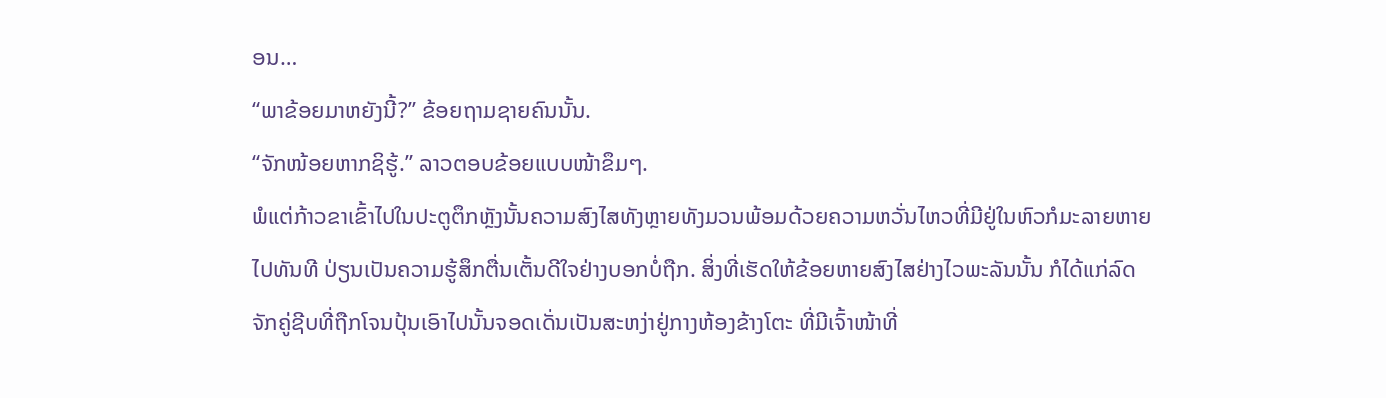ອນ…
“ພາຂ້ອຍມາຫຍັງນີ້?” ຂ້ອຍຖາມຊາຍຄົນນັ້ນ.
“ຈັກໜ້ອຍຫາກຊິຮູ້.” ລາວຕອບຂ້ອຍແບບໜ້າຂຶມໆ.
ພໍແຕ່ກ້າວຂາເຂົ້າໄປໃນປະຕູຕຶກຫຼັງນັ້ນຄວາມສົງໄສທັງຫຼາຍທັງມວນພ້ອມດ້ວຍຄວາມຫວັ່ນໄຫວທີ່ມີຢູ່ໃນຫົວກໍມະລາຍຫາຍໄປທັນທີ ປ່ຽນເປັນຄວາມຮູ້ສຶກຕື່ນເຕັ້ນດີໃຈຢ່າງບອກບໍ່ຖືກ. ສິ່ງທີ່ເຮັດໃຫ້ຂ້ອຍຫາຍສົງໄສຢ່າງໄວພະລັນນັ້ນ ກໍໄດ້ແກ່ລົດຈັກຄູ່ຊີບທີ່ຖືກໂຈນປຸ້ນເອົາໄປນັ້ນຈອດເດັ່ນເປັນສະຫງ່າຢູ່ກາງຫ້ອງຂ້າງໂຕະ ທີ່ມີເຈົ້າໜ້າທີ່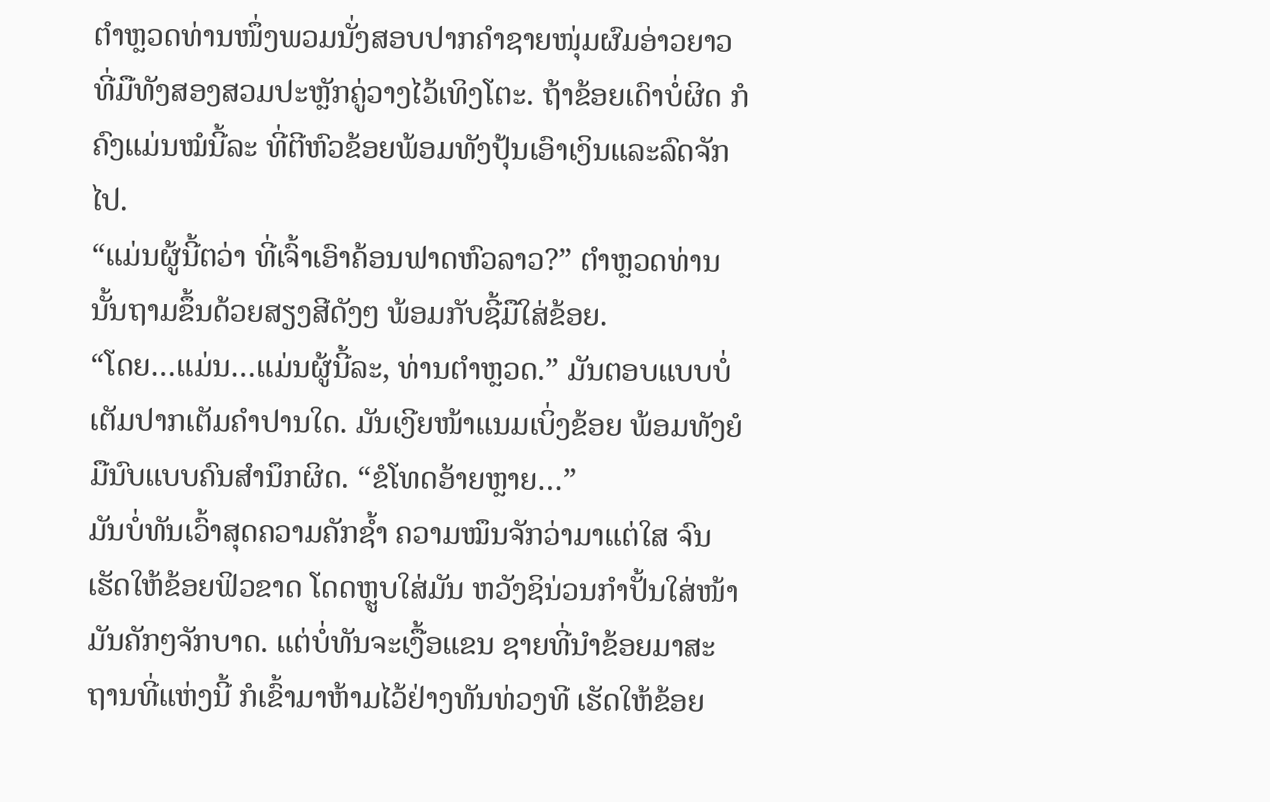ຕຳຫຼວດທ່ານໜຶ່ງພວມນັ່ງສອບປາກຄຳຊາຍໜຸ່ມຜົມອ່າວຍາວທີ່ມືທັງສອງສວມປະຫຼັກຄູ່ວາງໄວ້ເທິງໂຕະ. ຖ້າຂ້ອຍເດົາບໍ່ຜິດ ກໍຄົງແມ່ນໝໍນີ້ລະ ທີ່ຕີຫົວຂ້ອຍພ້ອມທັງປຸ້ນເອົາເງິນແລະລົດຈັກໄປ.
“ແມ່ນຜູ້ນີ້ຕວ່າ ທີ່ເຈົ້າເອົາຄ້ອນຟາດຫົວລາວ?” ຕຳຫຼວດທ່ານນັ້ນຖາມຂຶ້ນດ້ວຍສຽງສີດັງໆ ພ້ອມກັບຊີ້ມືໃສ່ຂ້ອຍ.
“ໂດຍ…ແມ່ນ…ແມ່ນຜູ້ນີ້ລະ, ທ່ານຕຳຫຼວດ.” ມັນຕອບແບບບໍ່ເຕັມປາກເຕັມຄຳປານໃດ. ມັນເງີຍໜ້າແນມເບິ່ງຂ້ອຍ ພ້ອມທັງຍໍມືນົບແບບຄົນສຳນຶກຜິດ. “ຂໍໂທດອ້າຍຫຼາຍ…”
ມັນບໍ່ທັນເວົ້າສຸດຄວາມຄັກຊ້ຳ ຄວາມໝຶນຈັກວ່າມາແຕ່ໃສ ຈົນເຮັດໃຫ້ຂ້ອຍຟິວຂາດ ໂດດຫຼູບໃສ່ມັນ ຫວັງຊິນ່ວນກຳປັ້ນໃສ່ໜ້າມັນຄັກໆຈັກບາດ. ແຕ່ບໍ່ທັນຈະເງື້ອແຂນ ຊາຍທີ່ນຳຂ້ອຍມາສະຖານທີ່ແຫ່ງນີ້ ກໍເຂົ້າມາຫ້າມໄວ້ຢ່າງທັນທ່ວງທີ ເຮັດໃຫ້ຂ້ອຍ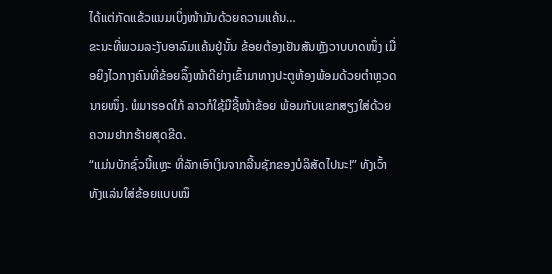ໄດ້ແຕ່ກັດແຂ້ວແນມເບິ່ງໜ້າມັນດ້ວຍຄວາມແຄ້ນ…
ຂະນະທີ່ພວມລະງັບອາລົມແຄ້ນຢູ່ນັ້ນ ຂ້ອຍຕ້ອງເຢັນສັນຫຼັງວາບບາດໜຶ່ງ ເມື່ອຍິງໄວກາງຄົນທີ່ຂ້ອຍລຶ້ງໜ້າດີຍ່າງເຂົ້າມາທາງປະຕູຫ້ອງພ້ອມດ້ວຍຕຳຫຼວດນາຍໜຶ່ງ. ພໍມາຮອດໃກ້ ລາວກໍໃຊ້ມືຊີ້ໜ້າຂ້ອຍ ພ້ອມກັບແຂກສຽງໃສ່ດ້ວຍຄວາມຢາກຮ້າຍສຸດຂີດ.
“ແມ່ນບັກຊົ່ວນີ້ແຫຼະ ທີ່ລັກເອົາເງິນຈາກລີ້ນຊັກຂອງບໍລິສັດໄປນະ!” ທັງເວົ້າທັງແລ່ນໃສ່ຂ້ອຍແບບໝຶ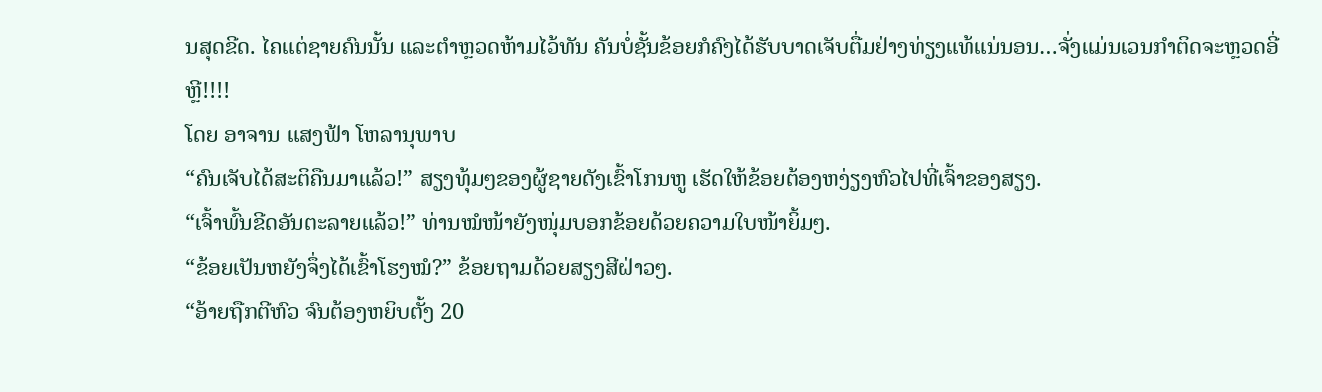ນສຸດຂີດ. ໄຄແຕ່ຊາຍຄົນນັ້ນ ແລະຕໍາຫຼວດຫ້າມໄວ້ທັນ ຄັນບໍ່ຊັ້ນຂ້ອຍກໍຄົງໄດ້ຮັບບາດເຈັບຕື່ມຢ່າງທ່ຽງແທ້ແນ່ນອນ…ຈັ່ງແມ່ນເວນກໍາຕິດຈະຫຼວດອີ່ຫຼີ!!!!
ໂດຍ ອາຈານ ແສງຟ້າ ໂຫລານຸພາບ
“ຄົນເຈັບໄດ້ສະຕິຄືນມາແລ້ວ!” ສຽງທຸ້ມໆຂອງຜູ້ຊາຍດັງເຂົ້າໂກນຫູ ເຮັດໃຫ້ຂ້ອຍຕ້ອງຫງ່ຽງຫົວໄປທີ່ເຈົ້າຂອງສຽງ.
“ເຈົ້າພົ້ນຂີດອັນຕະລາຍແລ້ວ!” ທ່ານໝໍໜ້າຍັງໜຸ່ມບອກຂ້ອຍດ້ວຍຄວາມໃບໜ້າຍິ້ມໆ.
“ຂ້ອຍເປັນຫຍັງຈຶ່ງໄດ້ເຂົ້າໂຮງໝໍ?” ຂ້ອຍຖາມດ້ວຍສຽງສີຝ່າວໆ.
“ອ້າຍຖືກຕີຫົວ ຈົນຕ້ອງຫຍິບຕັ້ງ 20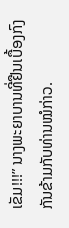ເຂັມ!!!” ນາງພະຍາບານທີ່ຢືນເບື້ອງກົງກັນຂ້າມກັບທ່ານໝໍກ່າວ.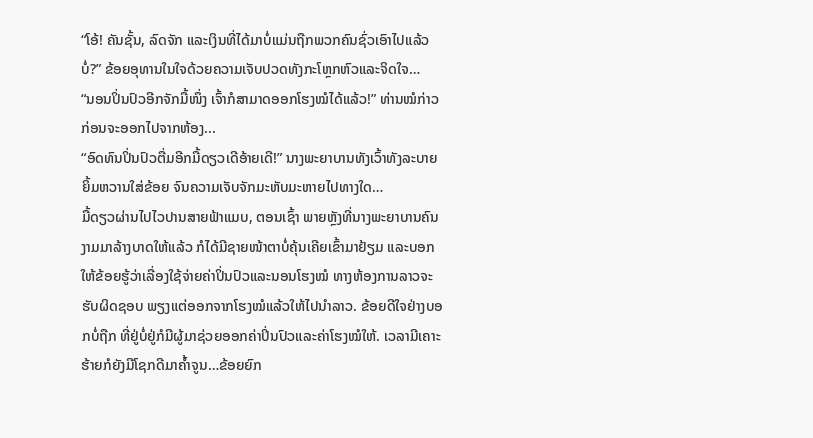“ໂອ້! ຄັນຊັ້ນ, ລົດຈັກ ແລະເງິນທີ່ໄດ້ມາບໍ່ແມ່ນຖືກພວກຄົນຊົ່ວເອົາໄປແລ້ວບໍ່?” ຂ້ອຍອຸທານໃນໃຈດ້ວຍຄວາມເຈັບປວດທັງກະໂຫຼກຫົວແລະຈິດໃຈ…
“ນອນປິ່ນປົວອີກຈັກມື້ໜຶ່ງ ເຈົ້າກໍສາມາດອອກໂຮງໝໍໄດ້ແລ້ວ!” ທ່ານໝໍກ່າວກ່ອນຈະອອກໄປຈາກຫ້ອງ...
“ອົດທົນປິ່ນປົວຕື່ມອີກມື້ດຽວເດີອ້າຍເດີ!” ນາງພະຍາບານທັງເວົ້າທັງລະບາຍຍິ້ມຫວານໃສ່ຂ້ອຍ ຈົນຄວາມເຈັບຈັກມະຫັບມະຫາຍໄປທາງໃດ…
ມື້ດຽວຜ່ານໄປໄວປານສາຍຟ້າແມບ, ຕອນເຊົ້າ ພາຍຫຼັງທີ່ນາງພະຍາບານຄົນງາມມາລ້າງບາດໃຫ້ແລ້ວ ກໍໄດ້ມີຊາຍໜ້າຕາບໍ່ຄຸ້ນເຄີຍເຂົ້າມາຢ້ຽມ ແລະບອກໃຫ້ຂ້ອຍຮູ້ວ່າເລື່ອງໃຊ້ຈ່າຍຄ່າປິ່ນປົວແລະນອນໂຮງໝໍ ທາງຫ້ອງການລາວຈະຮັບຜິດຊອບ ພຽງແຕ່ອອກຈາກໂຮງໝໍແລ້ວໃຫ້ໄປນໍາລາວ. ຂ້ອຍດີໃຈຢ່າງບອກບໍ່ຖືກ ທີ່ຢູ່ບໍ່ຢູ່ກໍມີຜູ້ມາຊ່ວຍອອກຄ່າປິ່ນປົວແລະຄ່າໂຮງໝໍໃຫ້. ເວລາມີເຄາະຮ້າຍກໍຍັງມີໂຊກດີມາຄ້ຳຈູນ…ຂ້ອຍຍົກ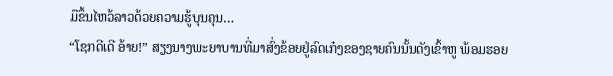ມືຂຶ້ນໄຫວ້ລາວດ້ວຍຄວາມຮູ້ບຸນຄຸນ…
“ໂຊກດີເດີ ອ້າຍ!” ສຽງນາງພະຍາບານທີ່ມາສົ່ງຂ້ອຍຢູ່ລົດເກ໋ງຂອງຊາຍຄົນນັ້ນດັງເຂົ້າຫູ ພ້ອມຮອຍ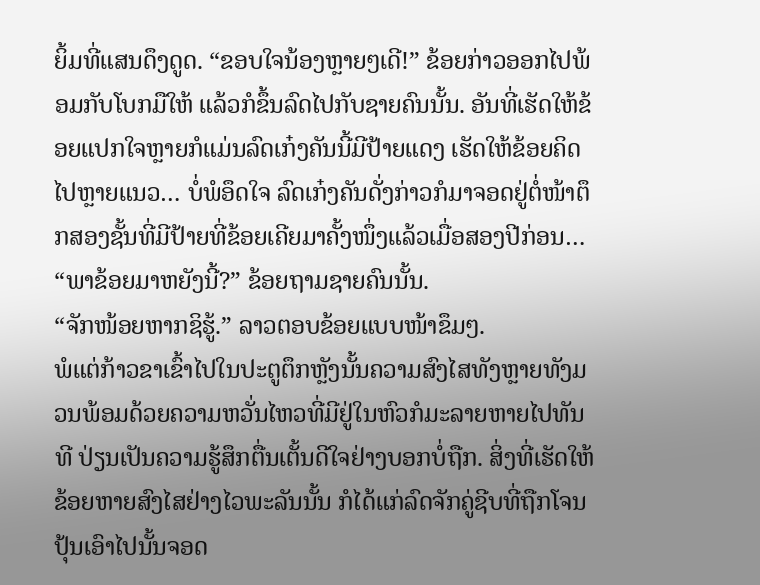ຍິ້ມທີ່ແສນດຶງດູດ. “ຂອບໃຈນ້ອງຫຼາຍໆເດີ!” ຂ້ອຍກ່າວອອກໄປພ້ອມກັບໂບກມືໃຫ້ ແລ້ວກໍຂຶ້ນລົດໄປກັບຊາຍຄົນນັ້ນ. ອັນທີ່ເຮັດໃຫ້ຂ້ອຍແປກໃຈຫຼາຍກໍແມ່ນລົດເກ໋ງຄັນນີ້ມີປ້າຍແດງ ເຮັດໃຫ້ຂ້ອຍຄິດໄປຫຼາຍແນວ… ບໍ່ພໍອຶດໃຈ ລົດເກ໋ງຄັນດັ່ງກ່າວກໍມາຈອດຢູ່ຕໍ່ໜ້າຕຶກສອງຊັ້ນທີ່ມີປ້າຍທີ່ຂ້ອຍເຄີຍມາຄັ້ງໜຶ່ງແລ້ວເມື່ອສອງປີກ່ອນ…
“ພາຂ້ອຍມາຫຍັງນີ້?” ຂ້ອຍຖາມຊາຍຄົນນັ້ນ.
“ຈັກໜ້ອຍຫາກຊິຮູ້.” ລາວຕອບຂ້ອຍແບບໜ້າຂຶມໆ.
ພໍແຕ່ກ້າວຂາເຂົ້າໄປໃນປະຕູຕຶກຫຼັງນັ້ນຄວາມສົງໄສທັງຫຼາຍທັງມວນພ້ອມດ້ວຍຄວາມຫວັ່ນໄຫວທີ່ມີຢູ່ໃນຫົວກໍມະລາຍຫາຍໄປທັນທີ ປ່ຽນເປັນຄວາມຮູ້ສຶກຕື່ນເຕັ້ນດີໃຈຢ່າງບອກບໍ່ຖືກ. ສິ່ງທີ່ເຮັດໃຫ້ຂ້ອຍຫາຍສົງໄສຢ່າງໄວພະລັນນັ້ນ ກໍໄດ້ແກ່ລົດຈັກຄູ່ຊີບທີ່ຖືກໂຈນປຸ້ນເອົາໄປນັ້ນຈອດ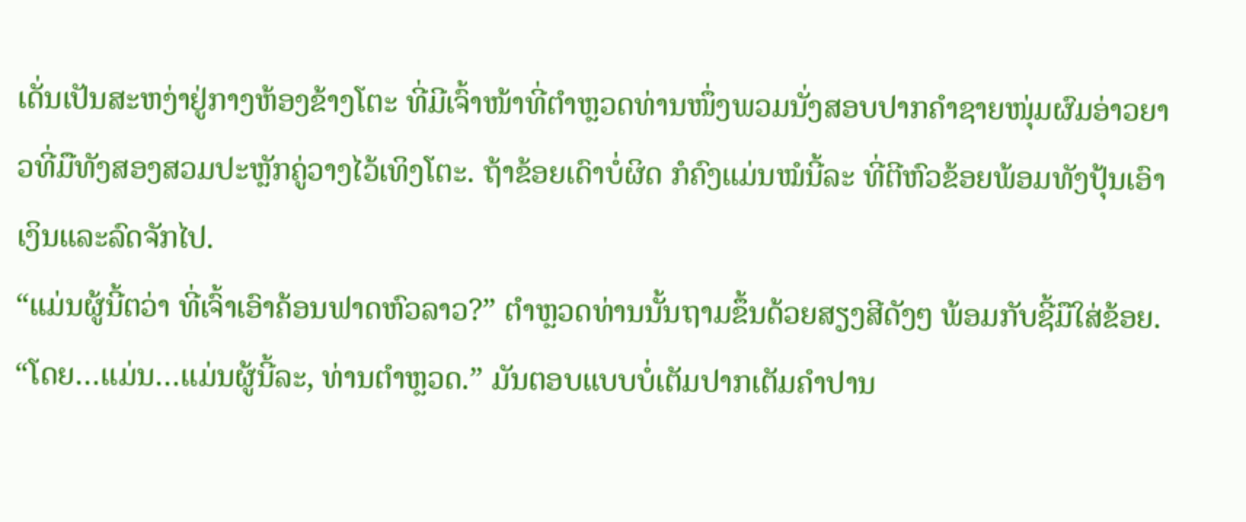ເດັ່ນເປັນສະຫງ່າຢູ່ກາງຫ້ອງຂ້າງໂຕະ ທີ່ມີເຈົ້າໜ້າທີ່ຕຳຫຼວດທ່ານໜຶ່ງພວມນັ່ງສອບປາກຄຳຊາຍໜຸ່ມຜົມອ່າວຍາວທີ່ມືທັງສອງສວມປະຫຼັກຄູ່ວາງໄວ້ເທິງໂຕະ. ຖ້າຂ້ອຍເດົາບໍ່ຜິດ ກໍຄົງແມ່ນໝໍນີ້ລະ ທີ່ຕີຫົວຂ້ອຍພ້ອມທັງປຸ້ນເອົາເງິນແລະລົດຈັກໄປ.
“ແມ່ນຜູ້ນີ້ຕວ່າ ທີ່ເຈົ້າເອົາຄ້ອນຟາດຫົວລາວ?” ຕຳຫຼວດທ່ານນັ້ນຖາມຂຶ້ນດ້ວຍສຽງສີດັງໆ ພ້ອມກັບຊີ້ມືໃສ່ຂ້ອຍ.
“ໂດຍ…ແມ່ນ…ແມ່ນຜູ້ນີ້ລະ, ທ່ານຕຳຫຼວດ.” ມັນຕອບແບບບໍ່ເຕັມປາກເຕັມຄຳປານ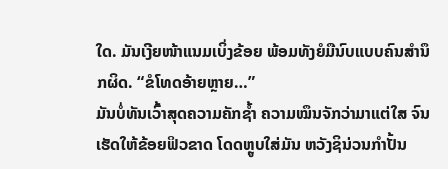ໃດ. ມັນເງີຍໜ້າແນມເບິ່ງຂ້ອຍ ພ້ອມທັງຍໍມືນົບແບບຄົນສຳນຶກຜິດ. “ຂໍໂທດອ້າຍຫຼາຍ…”
ມັນບໍ່ທັນເວົ້າສຸດຄວາມຄັກຊ້ຳ ຄວາມໝຶນຈັກວ່າມາແຕ່ໃສ ຈົນເຮັດໃຫ້ຂ້ອຍຟິວຂາດ ໂດດຫຼູບໃສ່ມັນ ຫວັງຊິນ່ວນກຳປັ້ນ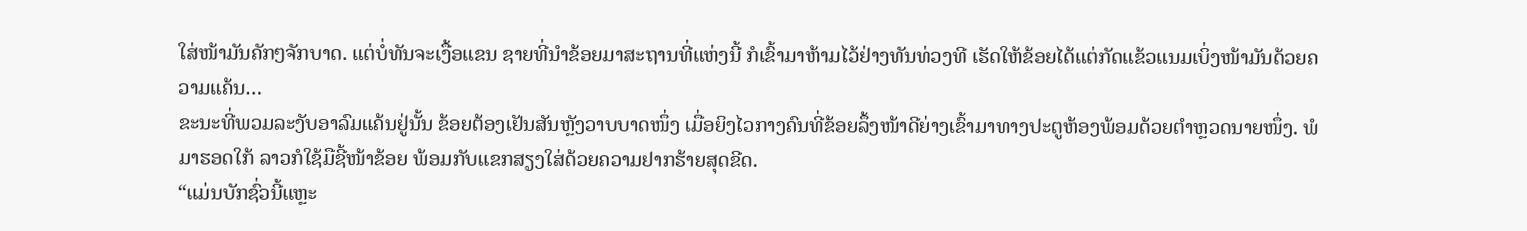ໃສ່ໜ້າມັນຄັກໆຈັກບາດ. ແຕ່ບໍ່ທັນຈະເງື້ອແຂນ ຊາຍທີ່ນຳຂ້ອຍມາສະຖານທີ່ແຫ່ງນີ້ ກໍເຂົ້າມາຫ້າມໄວ້ຢ່າງທັນທ່ວງທີ ເຮັດໃຫ້ຂ້ອຍໄດ້ແຕ່ກັດແຂ້ວແນມເບິ່ງໜ້າມັນດ້ວຍຄວາມແຄ້ນ…
ຂະນະທີ່ພວມລະງັບອາລົມແຄ້ນຢູ່ນັ້ນ ຂ້ອຍຕ້ອງເຢັນສັນຫຼັງວາບບາດໜຶ່ງ ເມື່ອຍິງໄວກາງຄົນທີ່ຂ້ອຍລຶ້ງໜ້າດີຍ່າງເຂົ້າມາທາງປະຕູຫ້ອງພ້ອມດ້ວຍຕຳຫຼວດນາຍໜຶ່ງ. ພໍມາຮອດໃກ້ ລາວກໍໃຊ້ມືຊີ້ໜ້າຂ້ອຍ ພ້ອມກັບແຂກສຽງໃສ່ດ້ວຍຄວາມຢາກຮ້າຍສຸດຂີດ.
“ແມ່ນບັກຊົ່ວນີ້ແຫຼະ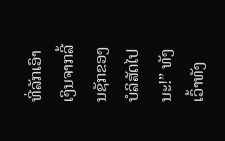ທີ່ລັກເອົາເງິນຈາກລີ້ນຊັກຂອງບໍລິສັດໄປນະ!” ທັງເວົ້າທັງ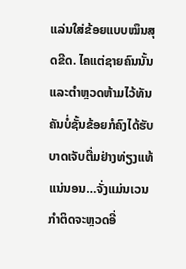ແລ່ນໃສ່ຂ້ອຍແບບໝຶນສຸດຂີດ. ໄຄແຕ່ຊາຍຄົນນັ້ນ ແລະຕໍາຫຼວດຫ້າມໄວ້ທັນ ຄັນບໍ່ຊັ້ນຂ້ອຍກໍຄົງໄດ້ຮັບບາດເຈັບຕື່ມຢ່າງທ່ຽງແທ້ແນ່ນອນ…ຈັ່ງແມ່ນເວນກໍາຕິດຈະຫຼວດອີ່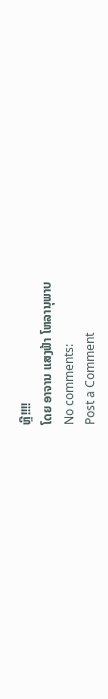ຫຼີ!!!!
ໂດຍ ອາຈານ ແສງຟ້າ ໂຫລານຸພາບ
No comments:
Post a Comment